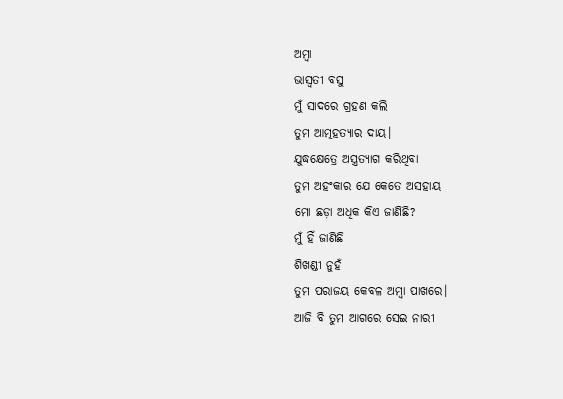ଅମ୍ବା
ଭାସ୍ୱତୀ ବସୁ
ମୁଁ ସାଦରେ ଗ୍ରହଣ କଲି
ତୁମ ଆତ୍ମହତ୍ୟାର ଦାୟ।
ଯୁଦ୍ଧକ୍ଷେତ୍ରେ ଅସ୍ତ୍ରତ୍ୟାଗ କରିଥିବା
ତୁମ ଅହଂକାର ଯେ କେତେ ଅସହାୟ
ମୋ ଛଡ଼ା ଅଧିକ କିଏ ଜାଣିଛି?
ମୁଁ ହିଁ ଜାଣିଛି
ଶିଖଣ୍ଡୀ ନୁହଁ
ତୁମ ପରାଜୟ କେବଳ ଅମ୍ବା ପାଖରେ।
ଆଜି ବି ତୁମ ଆଗରେ ସେଇ ନାରୀ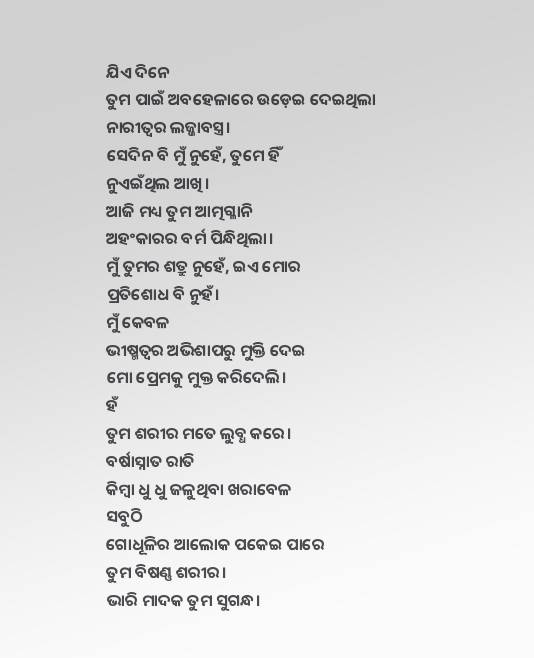ଯିଏ ଦିନେ
ତୁମ ପାଇଁ ଅବହେଳାରେ ଉଡ଼େଇ ଦେଇଥିଲା
ନାରୀତ୍ୱର ଲଜ୍ଜାବସ୍ତ୍ର।
ସେଦିନ ବି ମୁଁ ନୁହେଁ, ତୁମେ ହିଁ
ନୁଏଇଁଥିଲ ଆଖି।
ଆଜି ମଧ୍ୟ ତୁମ ଆତ୍ମଗ୍ଳାନି
ଅହଂକାରର ବର୍ମ ପିନ୍ଧିଥିଲା।
ମୁଁ ତୁମର ଶତ୍ରୁ ନୁହେଁ, ଇଏ ମୋର
ପ୍ରତିଶୋଧ ବି ନୁହଁ।
ମୁଁ କେବଳ
ଭୀଷ୍ମତ୍ୱର ଅଭିଶାପରୁ ମୁକ୍ତି ଦେଇ
ମୋ ପ୍ରେମକୁ ମୁକ୍ତ କରିଦେଲି।
ହଁ
ତୁମ ଶରୀର ମତେ ଲୁବ୍ଧ କରେ।
ବର୍ଷାସ୍ନାତ ରାତି
କିମ୍ବା ଧୁ ଧୁ ଜଳୁଥିବା ଖରାବେଳ
ସବୁଠି
ଗୋଧୂଳିର ଆଲୋକ ପକେଇ ପାରେ
ତୁମ ବିଷଣ୍ଣ ଶରୀର।
ଭାରି ମାଦକ ତୁମ ସୁଗନ୍ଧ।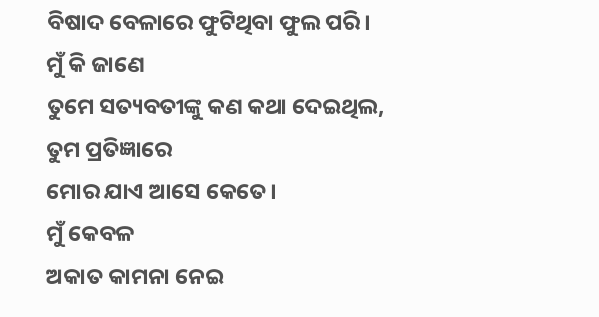ବିଷାଦ ବେଳାରେ ଫୁଟିଥିବା ଫୁଲ ପରି।
ମୁଁ କି ଜାଣେ
ତୁମେ ସତ୍ୟବତୀଙ୍କୁ କଣ କଥା ଦେଇଥିଲ,
ତୁମ ପ୍ରତିଜ୍ଞାରେ
ମୋର ଯାଏ ଆସେ କେତେ।
ମୁଁ କେବଳ
ଅକାତ କାମନା ନେଇ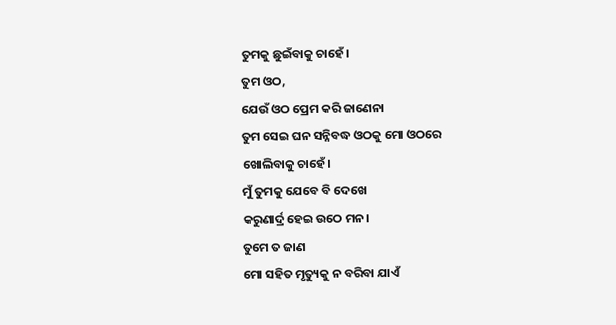ତୁମକୁ ଛୁଇଁବାକୁ ଚାହେଁ।
ତୁମ ଓଠ,
ଯେଉଁ ଓଠ ପ୍ରେମ କରି ଜାଣେନା
ତୁମ ସେଇ ଘନ ସନ୍ନିବଦ୍ଧ ଓଠକୁ ମୋ ଓଠରେ
ଖୋଲିବାକୁ ଚାହେଁ।
ମୁଁ ତୁମକୁ ଯେବେ ବି ଦେଖେ
କରୁଣାର୍ଦ୍ର ହେଇ ଉଠେ ମନ।
ତୁମେ ତ ଜାଣ
ମୋ ସହିତ ମୃତ୍ୟୁକୁ ନ ବରିବା ଯାଏଁ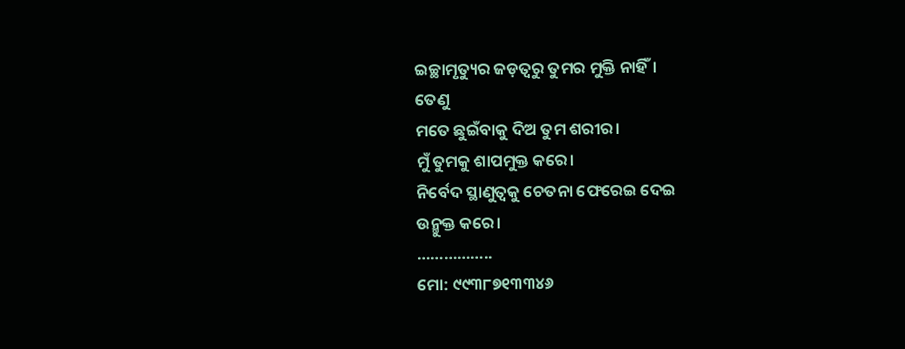ଇଚ୍ଛାମୃତ୍ୟୁର ଜଡ଼ତ୍ୱରୁ ତୁମର ମୁକ୍ତି ନାହିଁ।
ତେଣୁ
ମତେ ଛୁଇଁବାକୁ ଦିଅ ତୁମ ଶରୀର।
ମୁଁ ତୁମକୁ ଶାପମୁକ୍ତ କରେ।
ନିର୍ବେଦ ସ୍ଥାଣୁତ୍ୱକୁ ଚେତନା ଫେରେଇ ଦେଇ
ଉନ୍ମୁକ୍ତ କରେ।
……………..
ମୋ: ୯୯୩୮୭୧୩୩୪୬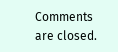Comments are closed.